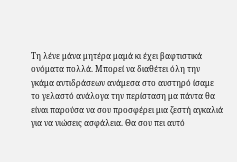Τη λένε μάνα μητέρα μαμά κι έχει βαφτιστικά ονόματα πολλά. Μπορεί να διαθέτει όλη την γκάμα αντιδράσεων ανάμεσα στο αυστηρό ίσαμε το γελαστό ανάλογα την περίσταση μα πάντα θα είναι παρούσα να σου προσφέρει μια ζεστή αγκαλιά για να νιώσεις ασφάλεια. Θα σου πει αυτό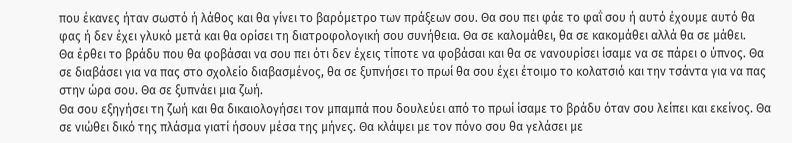που έκανες ήταν σωστό ή λάθος και θα γίνει το βαρόμετρο των πράξεων σου. Θα σου πει φάε το φαΐ σου ή αυτό έχουμε αυτό θα φας ή δεν έχει γλυκό μετά και θα ορίσει τη διατροφολογική σου συνήθεια. Θα σε καλομάθει, θα σε κακομάθει αλλά θα σε μάθει.
Θα έρθει το βράδυ που θα φοβάσαι να σου πει ότι δεν έχεις τίποτε να φοβάσαι και θα σε νανουρίσει ίσαμε να σε πάρει ο ύπνος. Θα σε διαβάσει για να πας στο σχολείο διαβασμένος, θα σε ξυπνήσει το πρωί θα σου έχει έτοιμο το κολατσιό και την τσάντα για να πας στην ώρα σου. Θα σε ξυπνάει μια ζωή.
Θα σου εξηγήσει τη ζωή και θα δικαιολογήσει τον μπαμπά που δουλεύει από το πρωί ίσαμε το βράδυ όταν σου λείπει και εκείνος. Θα σε νιώθει δικό της πλάσμα γιατί ήσουν μέσα της μήνες. Θα κλάψει με τον πόνο σου θα γελάσει με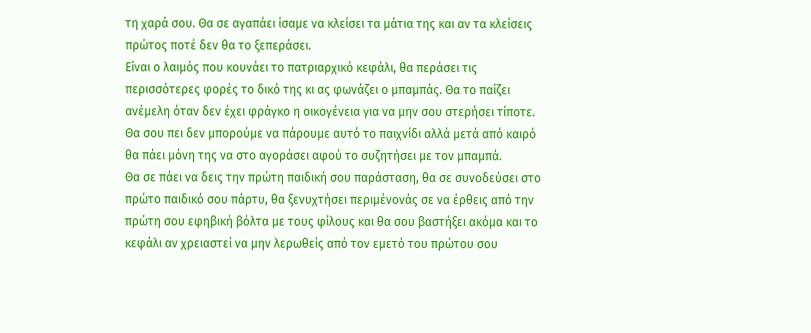τη χαρά σου. Θα σε αγαπάει ίσαμε να κλείσει τα μάτια της και αν τα κλείσεις πρώτος ποτέ δεν θα το ξεπεράσει.
Είναι ο λαιμός που κουνάει το πατριαρχικό κεφάλι, θα περάσει τις περισσότερες φορές το δικό της κι ας φωνάζει ο μπαμπάς. Θα το παίζει ανέμελη όταν δεν έχει φράγκο η οικογένεια για να μην σου στερήσει τίποτε. Θα σου πει δεν μπορούμε να πάρουμε αυτό το παιχνίδι αλλά μετά από καιρό θα πάει μόνη της να στο αγοράσει αφού το συζητήσει με τον μπαμπά.
Θα σε πάει να δεις την πρώτη παιδική σου παράσταση, θα σε συνοδεύσει στο πρώτο παιδικό σου πάρτυ, θα ξενυχτήσει περιμένονάς σε να έρθεις από την πρώτη σου εφηβική βόλτα με τους φίλους και θα σου βαστήξει ακόμα και το κεφάλι αν χρειαστεί να μην λερωθείς από τον εμετό του πρώτου σου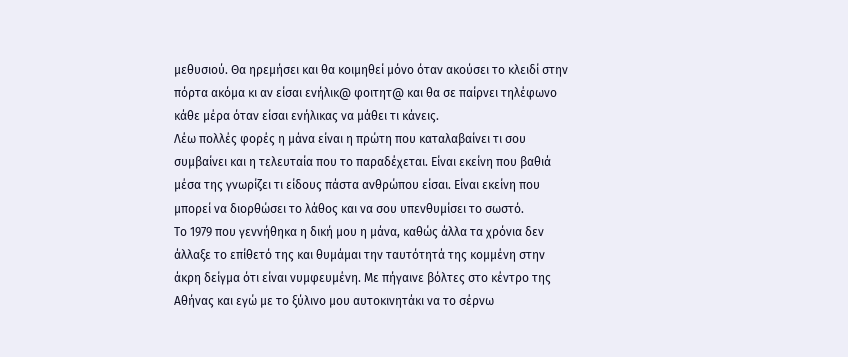μεθυσιού. Θα ηρεμήσει και θα κοιμηθεί μόνο όταν ακούσει το κλειδί στην πόρτα ακόμα κι αν είσαι ενήλικ@ φοιτητ@ και θα σε παίρνει τηλέφωνο κάθε μέρα όταν είσαι ενήλικας να μάθει τι κάνεις.
Λέω πολλές φορές η μάνα είναι η πρώτη που καταλαβαίνει τι σου συμβαίνει και η τελευταία που το παραδέχεται. Είναι εκείνη που βαθιά μέσα της γνωρίζει τι είδους πάστα ανθρώπου είσαι. Είναι εκείνη που μπορεί να διορθώσει το λάθος και να σου υπενθυμίσει το σωστό.
Το 1979 που γεννήθηκα η δική μου η μάνα, καθώς άλλα τα χρόνια δεν άλλαξε το επίθετό της και θυμάμαι την ταυτότητά της κομμένη στην άκρη δείγμα ότι είναι νυμφευμένη. Με πήγαινε βόλτες στο κέντρο της Αθήνας και εγώ με το ξύλινο μου αυτοκινητάκι να το σέρνω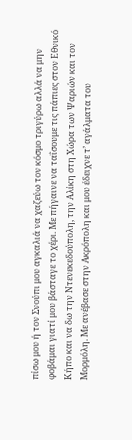πίσω μου ή τον Σνούπι μου αγκαλιά να χαζεύω τον κόσμο τριγύρω αλλά να μην φοβάμαι γιατί μου βάσταγε το χέρι. Με πήγαινε να ταΐσουμε τις πάπιες στον Εθνικό Κήπο και να δω την Ντενεκεδούπολη, την Αλίκη στη Χώρα των Ψαριών και τον Μορμόλη. Με ανέβασε στην Ακρόπολη και μου έδειχνε τ’ αγάλματα του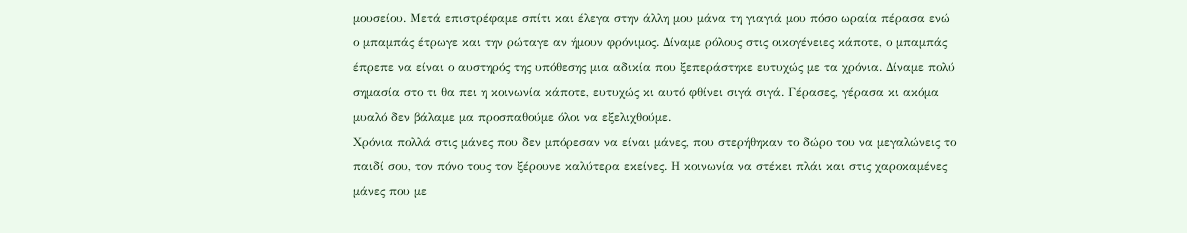μουσείου. Μετά επιστρέφαμε σπίτι και έλεγα στην άλλη μου μάνα τη γιαγιά μου πόσο ωραία πέρασα ενώ ο μπαμπάς έτρωγε και την ρώταγε αν ήμουν φρόνιμος. Δίναμε ρόλους στις οικογένειες κάποτε, ο μπαμπάς έπρεπε να είναι ο αυστηρός της υπόθεσης μια αδικία που ξεπεράστηκε ευτυχώς με τα χρόνια. Δίναμε πολύ σημασία στο τι θα πει η κοινωνία κάποτε, ευτυχώς κι αυτό φθίνει σιγά σιγά. Γέρασες, γέρασα κι ακόμα μυαλό δεν βάλαμε μα προσπαθούμε όλοι να εξελιχθούμε.
Χρόνια πολλά στις μάνες που δεν μπόρεσαν να είναι μάνες, που στερήθηκαν το δώρο του να μεγαλώνεις το παιδί σου, τον πόνο τους τον ξέρουνε καλύτερα εκείνες. Η κοινωνία να στέκει πλάι και στις χαροκαμένες μάνες που με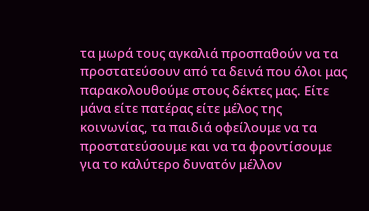τα μωρά τους αγκαλιά προσπαθούν να τα προστατεύσουν από τα δεινά που όλοι μας παρακολουθούμε στους δέκτες μας. Είτε μάνα είτε πατέρας είτε μέλος της κοινωνίας, τα παιδιά οφείλουμε να τα προστατεύσουμε και να τα φροντίσουμε για το καλύτερο δυνατόν μέλλον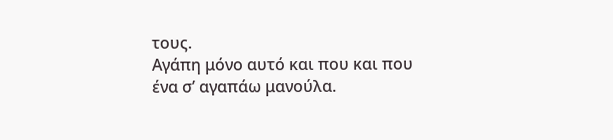τους.
Αγάπη μόνο αυτό και που και που ένα σ’ αγαπάω μανούλα.